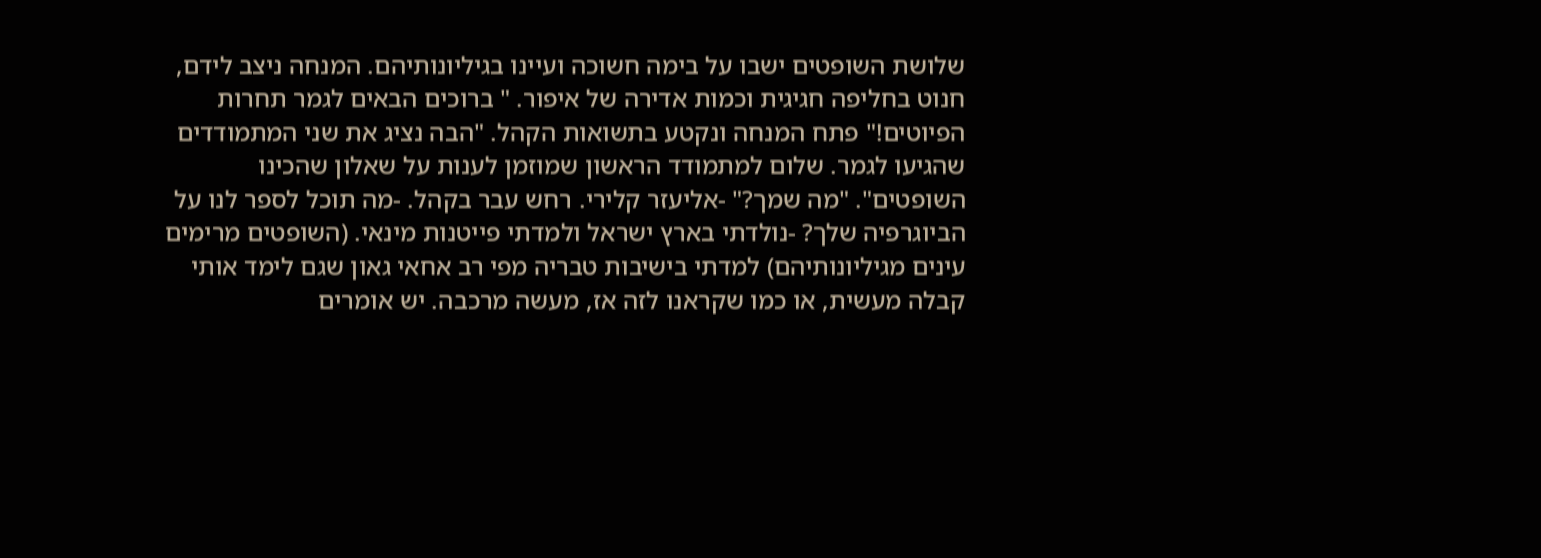שלושת השופטים ישבו על בימה חשוכה ועיינו בגיליונותיהם. המנחה ניצב לידם, חנוט בחליפה חגיגית וכמות אדירה של איפור. " ברוכים הבאים לגמר תחרות הפיוטים!" פתח המנחה ונקטע בתשואות הקהל. "הבה נציג את שני המתמודדים שהגיעו לגמר. שלום למתמודד הראשון שמוזמן לענות על שאלון שהכינו השופטים". "מה שמך?" -אליעזר קלירי. רחש עבר בקהל. -מה תוכל לספר לנו על הביוגרפיה שלך? -נולדתי בארץ ישראל ולמדתי פייטנות מינאי. (השופטים מרימים עינים מגיליונותיהם) למדתי בישיבות טבריה מפי רב אחאי גאון שגם לימד אותי קבלה מעשית, או כמו שקראנו לזה אז, מעשה מרכבה. יש אומרים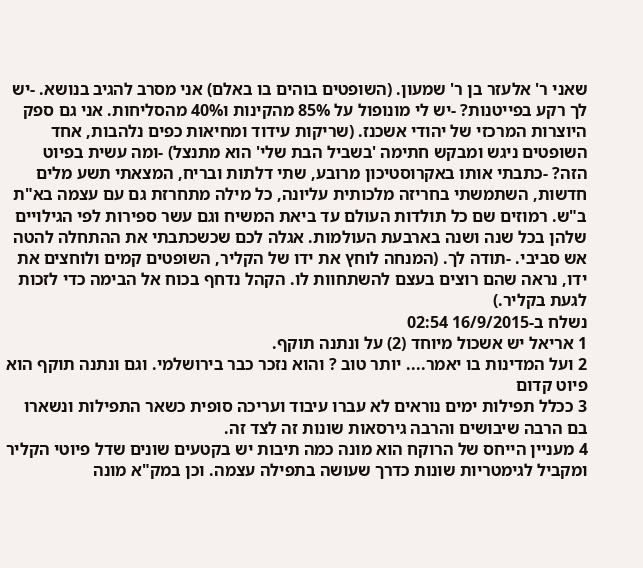שאני ר' אלעזר בן ר' שמעון. (השופטים בוהים בו באלם) אני מסרב להגיב בנושא. -יש לך רקע בפייטנות? -יש לי מונופול על 85% מהקינות ו40% מהסליחות. אני גם ספק היוצרות המרכזי של יהודי אשכנז. (שריקות עידוד ומחיאות כפים נלהבות, אחד השופטים ניגש ומבקש חתימה 'בשביל הבת שלי' הוא מתנצל) -ומה עשית בפיוט הזה? -כתבתי אותו באקרוסטיכון מרובע, שתי דלתות ובריח, המצאתי תשע מלים חדשות, השתמשתי בחריזה מלכותית עליונה, כל מילה מתחרזת גם עם עצמה בא"ת ב"ש. רמוזים שם כל תולדות העולם עד ביאת המשיח וגם עשר ספירות לפי הגילויים שלהן בכל שנה ושנה בארבעת העולמות. אגלה לכם שכשכתבתי את ההתחלה להטה אש סביבי. -תודה לך. (המנחה לוחץ את ידו של הקליר, השופטים קמים ולוחצים את ידו, נראה שהם רוצים בעצם להשתחוות לו. הקהל נדחף בכוח אל הבימה כדי לזכות לגעת בקליר.)
נשלח ב-16/9/2015 02:54
1 אריאל יש אשכול מיוחד (2) על ונתנה תוקף.
2 ועל המדינות בו יאמר.... יותר טוב ? והוא נזכר כבר בירושלמי. וגם ונתנה תוקף הוא פיוט קדום
3 ככלל תפילות ימים נוראים לא עברו עיבוד ועריכה סופית כשאר התפילות ונשארו בם הרבה שיבושים והרבה גירסאות שונות זה לצד זה.
4 מעניין הייחס של הרוקח הוא מונה כמה תיבות יש בקטעים שונים שדל פיוטי הקליר ומקביל לגימטריות שונות כדרך שעושה בתפילה עצמה. וכן במק"א מונה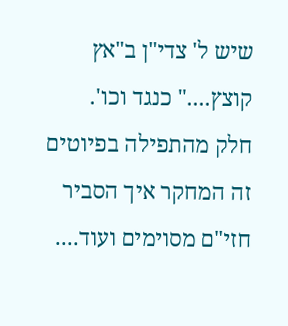שיש ל' צדי"ן ב"אץ קוצץ...." כנגד וכו'.
חלק מהתפילה בפיוטים זה המחקר איך הסביר חזי"ם מסוימים ועוד....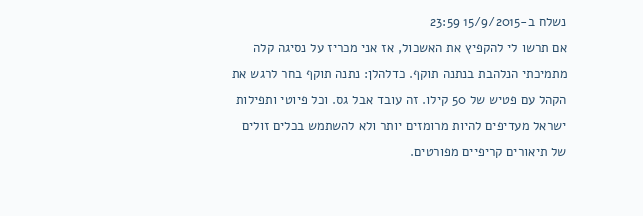נשלח ב-15/9/2015 23:59
אם תרשו לי להקפיץ את האשכול, אז אני מכריז על נסיגה קלה מתמיכתי הנלהבת בנתנה תוקף. כדלהלן: נתנה תוקף בחר לרגש את הקהל עם פטיש של 50 קילו. זה עובד אבל גס. וכל פיוטי ותפילות ישראל מעדיפים להיות מרומזים יותר ולא להשתמש בכלים זולים של תיאורים קריפיים מפורטים.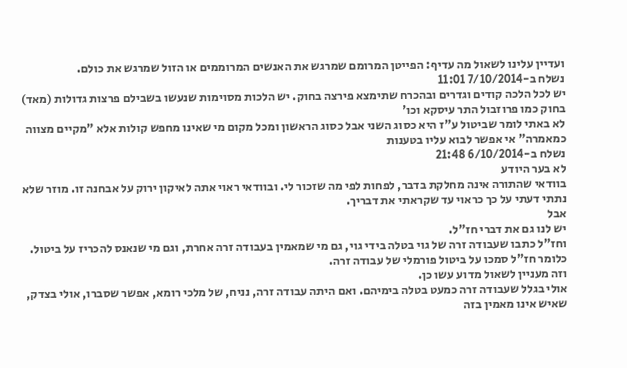ועדיין עלינו לשאול מה עדיף: הפייטן המרומם שמרגש את האנשים המרוממים או הזול שמרגש את כולם.
נשלח ב-7/10/2014 11:01
יש לכל הלכה קודים וגדרים ובהכרח שתימצא פירצה בחוק. יש הלכות מסוימות שנעשו בשבילם פרצות גדולות (מאד) בחוק כמו פרוזבול התר עיסקא וכו'
לא באתי לומר שביטול ע"ז היא כסוג השני אבל כסוג הראשון ומכל מקום מי שאינו מחפש קולות אלא "מקיים מצווה כמאמרה" אי אפשר לבוא עליו בטענות
נשלח ב-6/10/2014 21:48
לא בער היודע
בוודאי שהתורה אינה מחלקת בדבר, לפחות לפי מה שזכור לי. ובוודאי ראוי אתה לאיקון ירוק על אבחנה זו. מוזר שלא נתתי דעתי על כך כראוי עד שקראתי את דבריך.
אבל
יש לנו גם את דברי חז"ל.
וחז"ל כתבו שעבודה זרה של גוי בטלה בידי גוי, גם מי שמאמין בעבודה זרה אחרת, וגם מי שנאנס להכריז על ביטול.
כלומר חז"ל סמכו על ביטול פורמלי של עבודה זרה.
וזה מעניין לשאול מדוע עשו כן.
אולי בגלל שעבודה זרה כמעט בטלה בימיהם. ואם היתה עבודה זרה, נניח, של מלכי רומא, אפשר שסברו, אולי בצדק, שאיש אינו מאמין בזה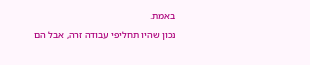באמת.
נכון שהיו תחליפי עבודה זרה, אבל הם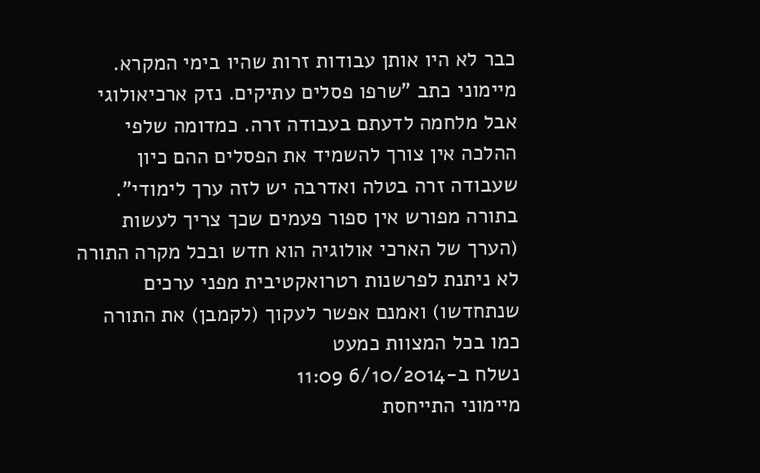כבר לא היו אותן עבודות זרות שהיו בימי המקרא.
מיימוני כתב "שרפו פסלים עתיקים. נזק ארכיאולוגי אבל מלחמה לדעתם בעבודה זרה. כמדומה שלפי ההלכה אין צורך להשמיד את הפסלים ההם כיון שעבודה זרה בטלה ואדרבה יש לזה ערך לימודי".
בתורה מפורש אין ספור פעמים שכך צריך לעשות (הערך של הארכי אולוגיה הוא חדש ובכל מקרה התורה לא ניתנת לפרשנות רטרואקטיבית מפני ערכים שנתחדשו) ואמנם אפשר לעקוך (לקמבן) את התורה כמו בכל המצוות כמעט
נשלח ב-6/10/2014 11:09
מיימוני התייחסת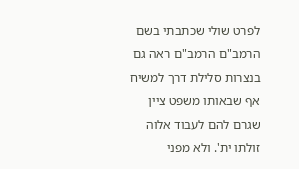לפרט שולי שכתבתי בשם הרמב"ם הרמב"ם ראה גם בנצרות סלילת דרך למשיח אף שבאותו משפט ציין שגרם להם לעבוד אלוה זולתו ית'. ולא מפני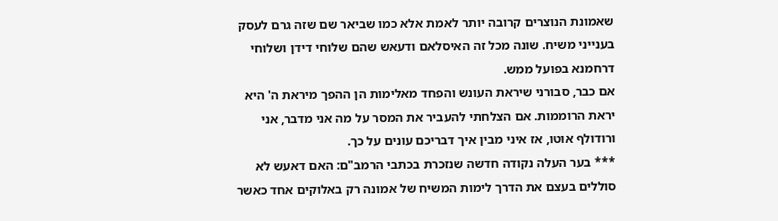שאמונת הנוצרים קרובה יותר לאמת אלא כמו שביאר שם שזה גרם לעסק בענייני משיח. שונה מכל זה האיסלאם ודעאש שהם שלוחי דידן ושלוחי דרחמנא בפועל ממש.
אם כבר, סבורני שיראת העונש והפחד מאלימות הן ההפך מיראת ה' היא יראת הרוממות. אם הצלחתי להעביר את המסר על מה אני מדבר, אני ורודולף אוטו, אז איני מבין איך דבריכם עונים על כך.
*** בער העלה נקודה חדשה שנזכרת בכתבי הרמב"ם: האם דאעש לא סוללים בעצם את הדרך לימות המשיח של אמונה רק באלוקים אחד כאשר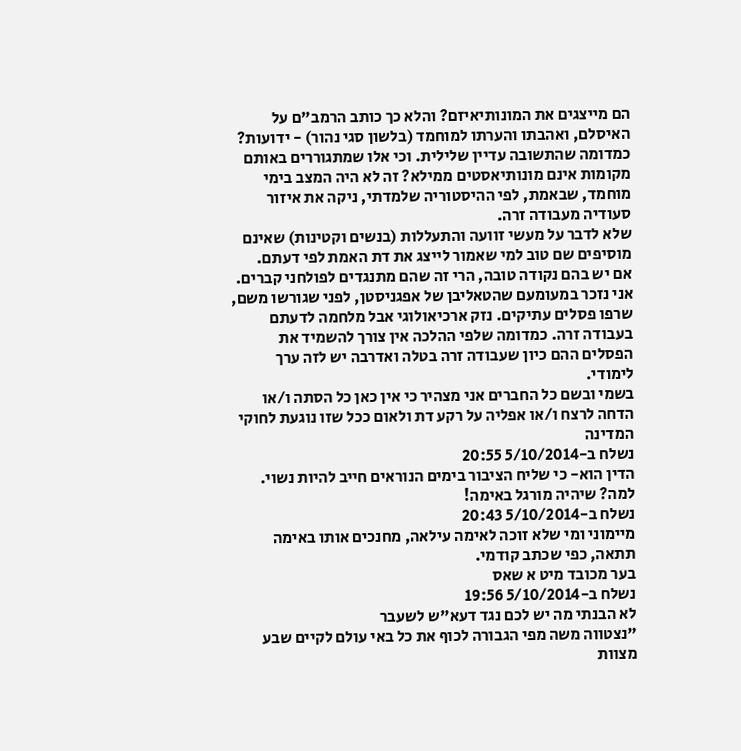הם מייצגים את המונותיאיזם? והלא כך כותב הרמב"ם על האיסלם, ואהבתו והערתו למוחמד (בלשון סגי נהור) - ידועות?
כמדומה שהתשובה עדיין שלילית. וכי אלו שמתגוררים באותם מקומות אינם מונותיאסטים ממילא? זה לא היה המצב בימי מוחמד, שבאמת, לפי ההיסטוריה שלמדתי, ניקה את איזור סעודיה מעבודה זרה.
שלא לדבר על מעשי זוועה והתעללות (בנשים וקטינות) שאינם מוסיפים שם טוב למי שאמור לייצג את דת האמת לפי דעתם.
אם יש בהם נקודה טובה, הרי זה שהם מתנגדים לפולחני קברים.
אני נזכר במעומעם שהטאליבן של אפגניסטן, לפני שגורשו משם, שרפו פסלים עתיקים. נזק ארכיאולוגי אבל מלחמה לדעתם בעבודה זרה. כמדומה שלפי ההלכה אין צורך להשמיד את הפסלים ההם כיון שעבודה זרה בטלה ואדרבה יש לזה ערך לימודי.
בשמי ובשם כל החברים אני מצהיר כי אין כאן כל הסתה ו/או הדחה לרצח ו/או אפליה על רקע דת ולאום ככל שזו נוגעת לחוקי המדינה
נשלח ב-5/10/2014 20:55
הדין הוא- כי שליח הציבור בימים הנוראים חייב להיות נשוי. למה? שיהיה מורגל באימה!
נשלח ב-5/10/2014 20:43
מיימוני ומי שלא זוכה לאימה עילאה, מחנכים אותו באימה תתאה, כפי שכתב קודמי.
בער מכובד מיט א שאס
נשלח ב-5/10/2014 19:56
לא הבנתי מה יש לכם נגד דעא"ש לשעבר
"נצטווה משה מפי הגבורה לכוף את כל באי עולם לקיים שבע מצוות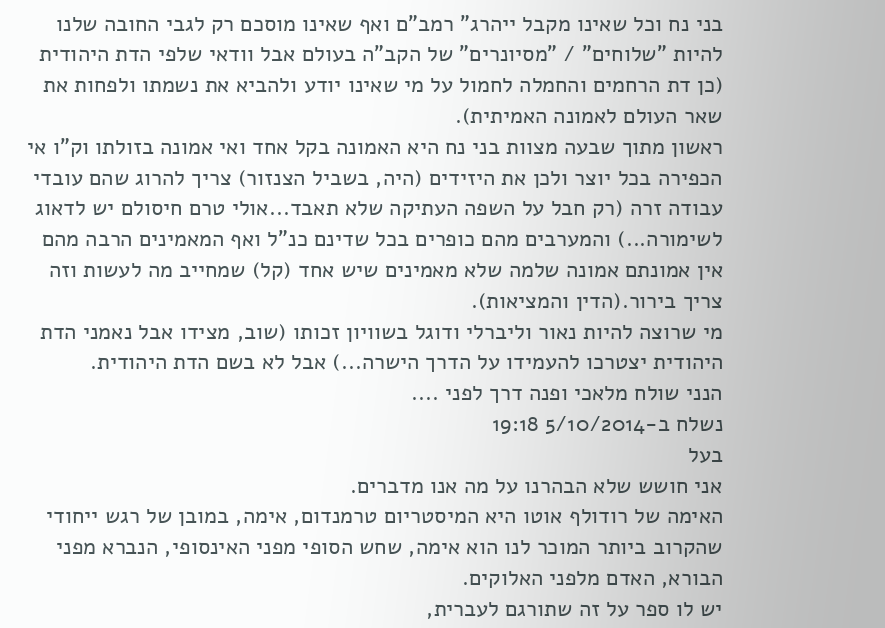בני נח וכל שאינו מקבל ייהרג" רמב"ם ואף שאינו מוסכם רק לגבי החובה שלנו להיות "שלוחים" / "מסיונרים" של הקב"ה בעולם אבל וודאי שלפי הדת היהודית (כן דת הרחמים והחמלה לחמול על מי שאינו יודע ולהביא את נשמתו ולפחות את שאר העולם לאמונה האמיתית).
ראשון מתוך שבעה מצוות בני נח היא האמונה בקל אחד ואי אמונה בזולתו וק"ו אי הכפירה בכל יוצר ולכן את היזידים (היה, בשביל הצנזור) צריך להרוג שהם עובדי עבודה זרה (רק חבל על השפה העתיקה שלא תאבד...אולי טרם חיסולם יש לדאוג לשימורה...) והמערבים מהם כופרים בכל שדינם כנ"ל ואף המאמינים הרבה מהם אין אמונתם אמונה שלמה שלא מאמינים שיש אחד (קל) שמחייב מה לעשות וזה צריך בירור.(הדין והמציאות).
מי שרוצה להיות נאור וליברלי ודוגל בשוויון זכותו (שוב, מצידו אבל נאמני הדת היהודית יצטרכו להעמידו על הדרך הישרה...) אבל לא בשם הדת היהודית.
הנני שולח מלאכי ופנה דרך לפני ....
נשלח ב-5/10/2014 19:18
בעל
אני חושש שלא הבהרנו על מה אנו מדברים.
האימה של רודולף אוטו היא המיסטריום טרמנדום, אימה, במובן של רגש ייחודי שהקרוב ביותר המוכר לנו הוא אימה, שחש הסופי מפני האינסופי, הנברא מפני הבורא, האדם מלפני האלוקים.
יש לו ספר על זה שתורגם לעברית,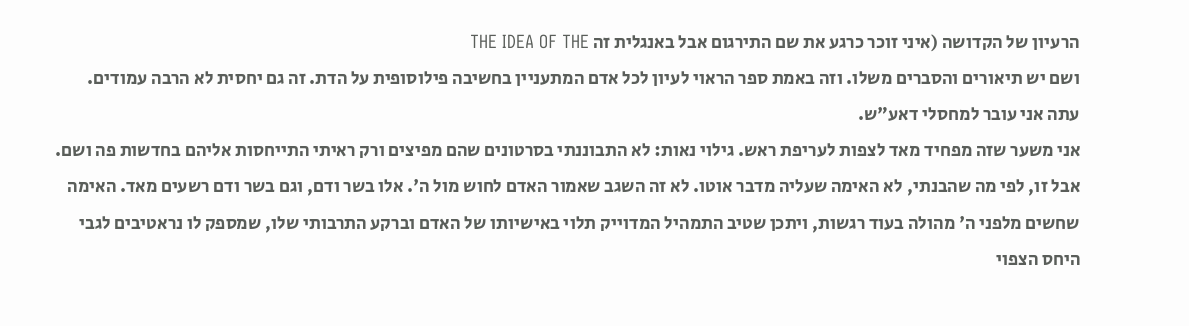הרעיון של הקדושה (איני זוכר כרגע את שם התירגום אבל באנגלית זה THE IDEA OF THE
ושם יש תיאורים והסברים משלו. וזה באמת ספר הראוי לעיון לכל אדם המתעניין בחשיבה פילוסופית על הדת. זה גם יחסית לא הרבה עמודים.
עתה אני עובר למחסלי דאע"ש.
אני משער שזה מפחיד מאד לצפות לעריפת ראש. גילוי נאות: לא התבוננתי בסרטונים שהם מפיצים ורק ראיתי התייחסות אליהם בחדשות פה ושם.
אבל זו, לפי מה שהבנתי, לא האימה שעליה מדבר אוטו. לא זה השגב שאמור האדם לחוש מול ה'. אלו בשר ודם, וגם בשר ודם רשעים מאד. האימה שחשים מלפני ה' מהולה בעוד רגשות, ויתכן שטיב התמהיל המדוייק תלוי באישיותו של האדם וברקע התרבותי שלו, שמספק לו נראטיבים לגבי היחס הצפוי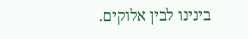בינינו לבין אלוקים.